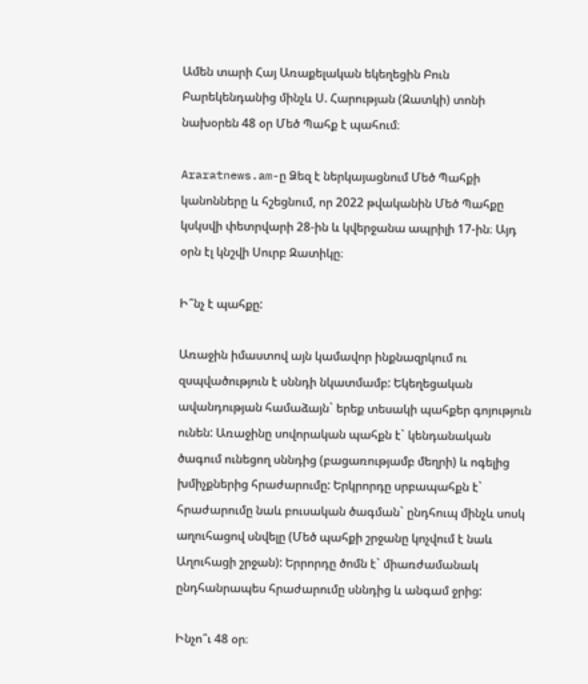Ամեն տարի Հայ Առաքելական եկեղեցին Բուն Բարեկենդանից մինչև Ս. Հարության (Զատկի) տոնի նախօրեն 48 օր Մեծ Պահք է պահում։

Araratnews.am-ը Ձեզ է ներկայացնում Մեծ Պահքի կանոնները և հշեցնում, որ 2022 թվականին Մեծ Պահքը կսկսվի փետրվարի 28-ին և կվերջանա ապրիլի 17-ին։ Այդ օրն էլ կնշվի Սուրբ Զատիկը։

Ի՞նչ է պահքը:

Առաջին իմաստով այն կամավոր ինքնազրկում ու զսպվածություն է սննդի նկատմամբ: Եկեղեցական ավանդության համաձայն` երեք տեսակի պահքեր գոյություն ունեն: Առաջինը սովորական պահքն է` կենդանական ծագում ունեցող սննդից (բացառությամբ մեղրի) և ոգելից խմիչքներից հրաժարումը: Երկրորդը սրբապահքն է` հրաժարումը նաև բուսական ծագման` ընդհուպ մինչև սոսկ աղուհացով սնվելը (Մեծ պահքի շրջանը կոչվում է նաև Աղուհացի շրջան): Երրորդը ծոմն է` միառժամանակ ընդհանրապես հրաժարումը սննդից և անգամ ջրից:

Ինչո՞ւ 48 օր։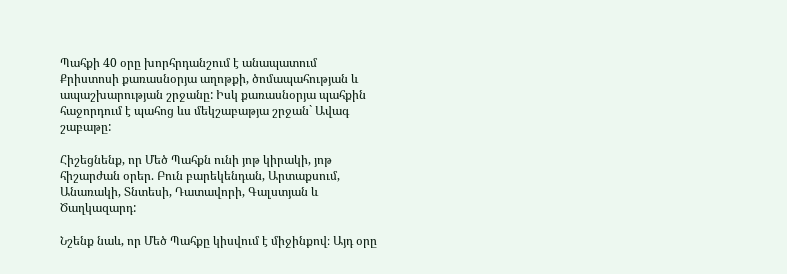Պահքի 40 օրը խորհրդանշում է անապատում Քրիստոսի քառասնօրյա աղոթքի, ծոմապահության և ապաշխարության շրջանը: Իսկ քառասնօրյա պահքին հաջորդում է պահոց ևս մեկշաբաթյա շրջան` Ավագ շաբաթը:

Հիշեցնենք, որ Մեծ Պահքն ունի յոթ կիրակի, յոթ հիշարժան օրեր. Բուն բարեկենդան, Արտաքսում, Անառակի, Տնտեսի, Դատավորի, Գալստյան և Ծաղկազարդ:

Նշենք նաև, որ Մեծ Պահքը կիսվում է միջինքով։ Այդ օրը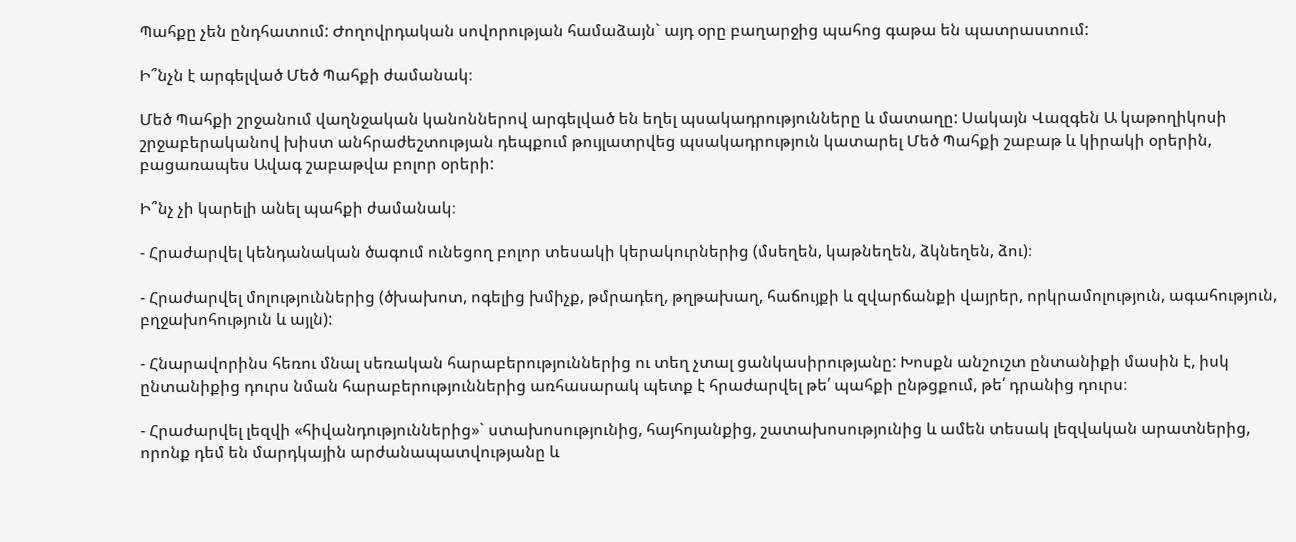Պահքը չեն ընդհատում: Ժողովրդական սովորության համաձայն` այդ օրը բաղարջից պահոց գաթա են պատրաստում:

Ի՞նչն է արգելված Մեծ Պահքի ժամանակ։

Մեծ Պահքի շրջանում վաղնջական կանոններով արգելված են եղել պսակադրությունները և մատաղը: Սակայն Վազգեն Ա կաթողիկոսի շրջաբերականով խիստ անհրաժեշտության դեպքում թույլատրվեց պսակադրություն կատարել Մեծ Պահքի շաբաթ և կիրակի օրերին, բացառապես Ավագ շաբաթվա բոլոր օրերի:

Ի՞նչ չի կարելի անել պահքի ժամանակ։

- Հրաժարվել կենդանական ծագում ունեցող բոլոր տեսակի կերակուրներից (մսեղեն, կաթնեղեն, ձկնեղեն, ձու)։

- Հրաժարվել մոլություններից (ծխախոտ, ոգելից խմիչք, թմրադեղ, թղթախաղ, հաճույքի և զվարճանքի վայրեր, որկրամոլություն, ագահություն, բղջախոհություն և այլն):

- Հնարավորինս հեռու մնալ սեռական հարաբերություններից ու տեղ չտալ ցանկասիրությանը: Խոսքն անշուշտ ընտանիքի մասին է, իսկ ընտանիքից դուրս նման հարաբերություններից առհասարակ պետք է հրաժարվել թե՛ պահքի ընթցքում, թե՛ դրանից դուրս։

- Հրաժարվել լեզվի «հիվանդություններից»` ստախոսությունից, հայհոյանքից, շատախոսությունից և ամեն տեսակ լեզվական արատներից, որոնք դեմ են մարդկային արժանապատվությանը և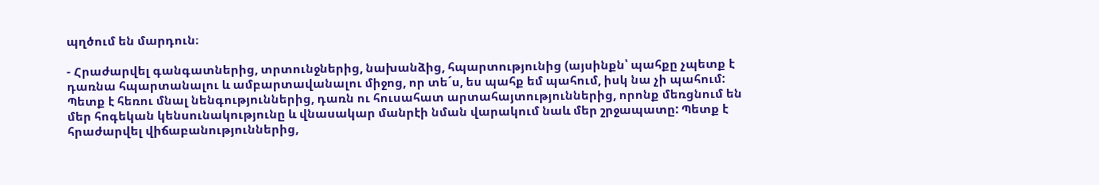պղծում են մարդուն։

- Հրաժարվել գանգատներից, տրտունջներից, նախանձից, հպարտությունից (այսինքն՝ պահքը չպետք է դառնա հպարտանալու և ամբարտավանալու միջոց, որ տե´ս, ես պահք եմ պահում, իսկ նա չի պահում: Պետք է հեռու մնալ նենգություններից, դառն ու հուսահատ արտահայտություններից, որոնք մեռցնում են մեր հոգեկան կենսունակությունը և վնասակար մանրէի նման վարակում նաև մեր շրջապատը: Պետք է հրաժարվել վիճաբանություններից,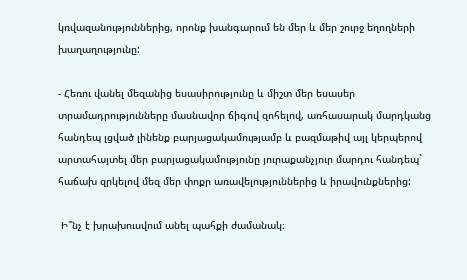կռվազանություններից, որոնք խանգարում են մեր և մեր շուրջ եղողների խաղաղությունը:

- Հեռու վանել մեզանից եսասիրությունը և միշտ մեր եսասեր տրամադրությունները մասնավոր ճիգով զոհելով, առհասարակ մարդկանց հանդեպ լցված լինենք բարյացակամությամբ և բազմաթիվ այլ կերպերով արտահայտել մեր բարյացակամությունը յուրաքանչյուր մարդու հանդեպ` հաճախ զրկելով մեզ մեր փոքր առավելություններից և իրավունքներից:

 Ի՞նչ է խրախուսվում անել պահքի ժամանակ։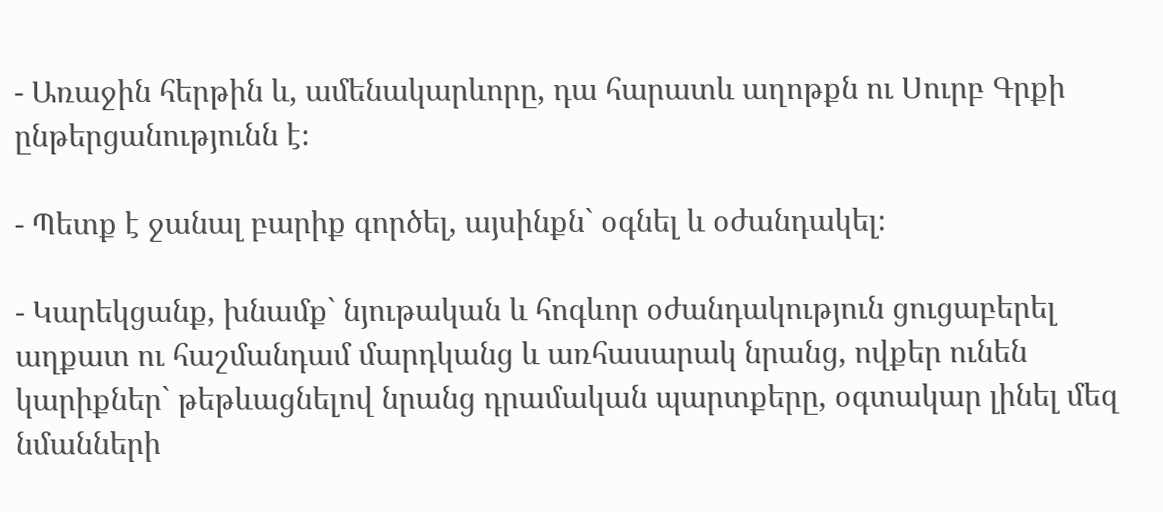- Առաջին հերթին և, ամենակարևորը, դա հարատև աղոթքն ու Սուրբ Գրքի ընթերցանությունն է։

- Պետք է ջանալ բարիք գործել, այսինքն` օգնել և օժանդակել։

- Կարեկցանք, խնամք` նյութական և հոգևոր օժանդակություն ցուցաբերել աղքատ ու հաշմանդամ մարդկանց և առհասարակ նրանց, ովքեր ունեն կարիքներ` թեթևացնելով նրանց դրամական պարտքերը, օգտակար լինել մեզ նմանների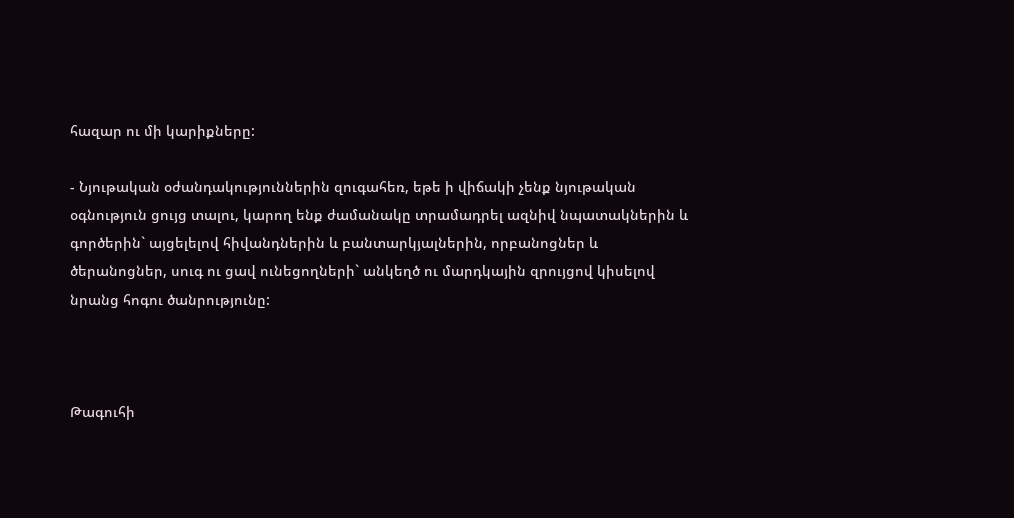հազար ու մի կարիքները:

- Նյութական օժանդակություններին զուգահեռ, եթե ի վիճակի չենք նյութական օգնություն ցույց տալու, կարող ենք ժամանակը տրամադրել ազնիվ նպատակներին և գործերին` այցելելով հիվանդներին և բանտարկյալներին, որբանոցներ և ծերանոցներ, սուգ ու ցավ ունեցողների` անկեղծ ու մարդկային զրույցով կիսելով նրանց հոգու ծանրությունը:



Թագուհի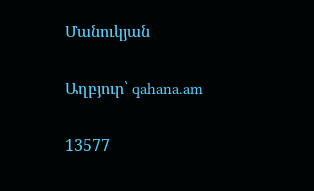Մանուկյան

Աղբյուր՝ qahana.am

13577